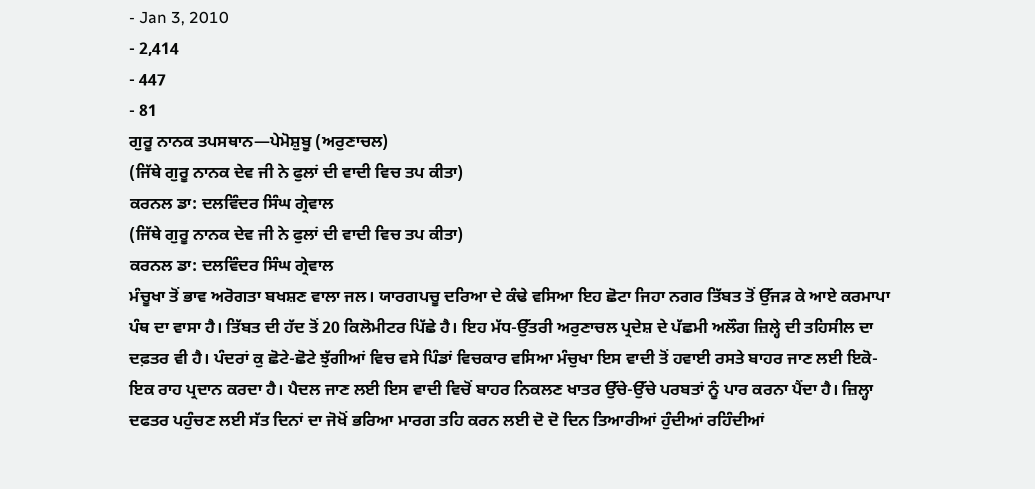- Jan 3, 2010
- 2,414
- 447
- 81
ਗੁਰੂ ਨਾਨਕ ਤਪਸਥਾਨ—ਪੇਮੋਸ਼ੁਬੂ (ਅਰੁਣਾਚਲ)
(ਜਿੱਥੇ ਗੁਰੂ ਨਾਨਕ ਦੇਵ ਜੀ ਨੇ ਫੁਲਾਂ ਦੀ ਵਾਦੀ ਵਿਚ ਤਪ ਕੀਤਾ)
ਕਰਨਲ ਡਾ: ਦਲਵਿੰਦਰ ਸਿੰਘ ਗ੍ਰੇਵਾਲ
(ਜਿੱਥੇ ਗੁਰੂ ਨਾਨਕ ਦੇਵ ਜੀ ਨੇ ਫੁਲਾਂ ਦੀ ਵਾਦੀ ਵਿਚ ਤਪ ਕੀਤਾ)
ਕਰਨਲ ਡਾ: ਦਲਵਿੰਦਰ ਸਿੰਘ ਗ੍ਰੇਵਾਲ
ਮੰਚੂਖਾ ਤੋਂ ਭਾਵ ਅਰੋਗਤਾ ਬਖਸ਼ਣ ਵਾਲਾ ਜਲ। ਯਾਰਗਪਚੂ ਦਰਿਆ ਦੇ ਕੰਢੇ ਵਸਿਆ ਇਹ ਛੋਟਾ ਜਿਹਾ ਨਗਰ ਤਿੱਬਤ ਤੋਂ ਉੱਜੜ ਕੇ ਆਏ ਕਰਮਾਪਾ ਪੰਥ ਦਾ ਵਾਸਾ ਹੈ। ਤਿੱਬਤ ਦੀ ਹੱਦ ਤੋਂ 20 ਕਿਲੋਮੀਟਰ ਪਿੱਛੇ ਹੈ। ਇਹ ਮੱਧ-ਉੱਤਰੀ ਅਰੁਣਾਚਲ ਪ੍ਰਦੇਸ਼ ਦੇ ਪੱਛਮੀ ਅਲੌਗ ਜ਼ਿਲ੍ਹੇ ਦੀ ਤਹਿਸੀਲ ਦਾ ਦਫ਼ਤਰ ਵੀ ਹੈ। ਪੰਦਰਾਂ ਕੁ ਛੋਟੇ-ਛੋਟੇ ਝੁੱਗੀਆਂ ਵਿਚ ਵਸੇ ਪਿੰਡਾਂ ਵਿਚਕਾਰ ਵਸਿਆ ਮੰਚੁਖਾ ਇਸ ਵਾਦੀ ਤੋਂ ਹਵਾਈ ਰਸਤੇ ਬਾਹਰ ਜਾਣ ਲਈ ਇਕੋ-ਇਕ ਰਾਹ ਪ੍ਰਦਾਨ ਕਰਦਾ ਹੈ। ਪੈਦਲ ਜਾਣ ਲਈ ਇਸ ਵਾਦੀ ਵਿਚੋਂ ਬਾਹਰ ਨਿਕਲਣ ਖਾਤਰ ਉੱਚੇ-ਉੱਚੇ ਪਰਬਤਾਂ ਨੂੰ ਪਾਰ ਕਰਨਾ ਪੈਂਦਾ ਹੈ। ਜ਼ਿਲ੍ਹਾ ਦਫਤਰ ਪਹੁੰਚਣ ਲਈ ਸੱਤ ਦਿਨਾਂ ਦਾ ਜੋਖੋਂ ਭਰਿਆ ਮਾਰਗ ਤਹਿ ਕਰਨ ਲਈ ਦੋ ਦੋ ਦਿਨ ਤਿਆਰੀਆਂ ਹੁੰਦੀਆਂ ਰਹਿੰਦੀਆਂ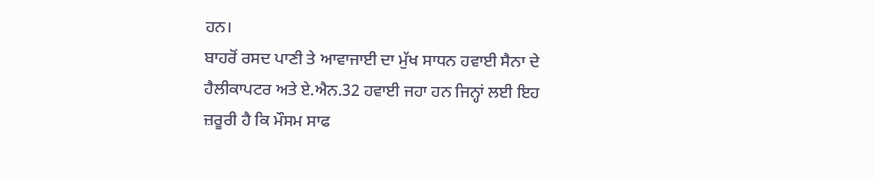ਹਨ।
ਬਾਹਰੋਂ ਰਸਦ ਪਾਣੀ ਤੇ ਆਵਾਜਾਈ ਦਾ ਮੁੱਖ ਸਾਧਨ ਹਵਾਈ ਸੈਨਾ ਦੇ ਹੈਲੀਕਾਪਟਰ ਅਤੇ ਏ.ਐਨ.32 ਹਵਾਈ ਜਹਾ ਹਨ ਜਿਨ੍ਹਾਂ ਲਈ ਇਹ ਜ਼ਰੂਰੀ ਹੈ ਕਿ ਮੌਸਮ ਸਾਫ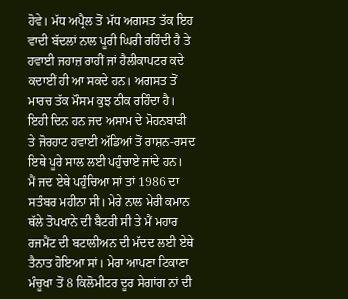ਹੋਵੇ। ਮੱਧ ਅਪ੍ਰੈਲ ਤੋਂ ਮੱਧ ਅਗਸਤ ਤੱਕ ਇਹ ਵਾਦੀ ਬੱਦਲਾਂ ਨਾਲ ਪੂਰੀ ਘਿਰੀ ਰਹਿੰਦੀ ਹੈ ਤੇ ਹਵਾਈ ਜਹਾਜ਼ ਰਾਹੀਂ ਜਾਂ ਹੈਲੀਕਾਪਟਰ ਕਦੇ ਕਦਾਈਂ ਹੀ ਆ ਸਕਦੇ ਹਨ। ਅਗਸਤ ਤੋਂ ਮਾਰਚ ਤੱਕ ਮੌਸਮ ਕੁਝ ਠੀਕ ਰਹਿੰਦਾ ਹੈ। ਇਹੀ ਦਿਨ ਹਨ ਜਦ ਅਸਾਮ ਦੇ ਮੋਹਨਬਾੜੀ ਤੇ ਜੋਰਹਾਟ ਹਵਾਈ ਅੱਡਿਆਂ ਤੋਂ ਰਾਸ਼ਨ-ਰਸਦ ਇਥੇ ਪੂਰੇ ਸਾਲ ਲਈ ਪਹੁੰਚਾਏ ਜਾਂਦੇ ਹਨ।
ਮੈਂ ਜਦ ਏਥੇ ਪਹੁੰਚਿਆ ਸਾਂ ਤਾਂ 1986 ਦਾ ਸਤੰਬਰ ਮਹੀਨਾ ਸੀ। ਮੇਰੇ ਨਾਲ ਮੇਰੀ ਕਮਾਨ ਥੱਲੇ ਤੋਪਖਾਨੇ ਦੀ ਬੈਟਰੀ ਸੀ ਤੇ ਮੈਂ ਮਹਾਰ ਰਜਮੈਂਟ ਦੀ ਬਟਾਲੀਅਨ ਦੀ ਮੱਦਦ ਲਈ ਏਥੇ ਤੈਨਾਤ ਹੋਇਆ ਸਾਂ। ਮੇਰਾ ਆਪਣਾ ਟਿਕਾਣਾ ਮੰਚੂਖਾ ਤੋਂ 8 ਕਿਲੋਮੀਟਰ ਦੂਰ ਸੇਗਾਂਗ ਨਾਂ ਦੀ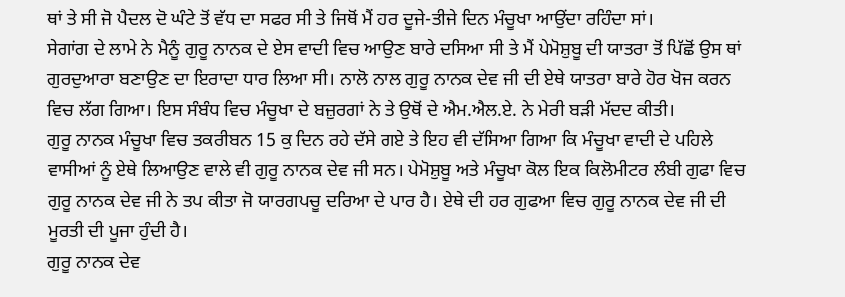ਥਾਂ ਤੇ ਸੀ ਜੋ ਪੈਦਲ ਦੋ ਘੰਟੇ ਤੋਂ ਵੱਧ ਦਾ ਸਫਰ ਸੀ ਤੇ ਜਿਥੋਂ ਮੈਂ ਹਰ ਦੂਜੇ-ਤੀਜੇ ਦਿਨ ਮੰਚੂਖਾ ਆਉਂਦਾ ਰਹਿੰਦਾ ਸਾਂ।
ਸੇਗਾਂਗ ਦੇ ਲਾਮੇ ਨੇ ਮੈਨੂੰ ਗੁਰੂ ਨਾਨਕ ਦੇ ਏਸ ਵਾਦੀ ਵਿਚ ਆਉਣ ਬਾਰੇ ਦਸਿਆ ਸੀ ਤੇ ਮੈਂ ਪੇਮੋਸ਼ੁਬੂ ਦੀ ਯਾਤਰਾ ਤੋਂ ਪਿੱਛੋਂ ਉਸ ਥਾਂ ਗੁਰਦੁਆਰਾ ਬਣਾਉਣ ਦਾ ਇਰਾਦਾ ਧਾਰ ਲਿਆ ਸੀ। ਨਾਲੋ ਨਾਲ ਗੁਰੂ ਨਾਨਕ ਦੇਵ ਜੀ ਦੀ ਏਥੇ ਯਾਤਰਾ ਬਾਰੇ ਹੋਰ ਖੋਜ ਕਰਨ ਵਿਚ ਲੱਗ ਗਿਆ। ਇਸ ਸੰਬੰਧ ਵਿਚ ਮੰਚੂਖਾ ਦੇ ਬਜ਼ੁਰਗਾਂ ਨੇ ਤੇ ਉਥੋਂ ਦੇ ਐਮ.ਐਲ.ਏ. ਨੇ ਮੇਰੀ ਬੜੀ ਮੱਦਦ ਕੀਤੀ।
ਗੁਰੂ ਨਾਨਕ ਮੰਚੂਖਾ ਵਿਚ ਤਕਰੀਬਨ 15 ਕੁ ਦਿਨ ਰਹੇ ਦੱਸੇ ਗਏ ਤੇ ਇਹ ਵੀ ਦੱਸਿਆ ਗਿਆ ਕਿ ਮੰਚੂਖਾ ਵਾਦੀ ਦੇ ਪਹਿਲੇ ਵਾਸੀਆਂ ਨੂੰ ਏਥੇ ਲਿਆਉਣ ਵਾਲੇ ਵੀ ਗੁਰੂ ਨਾਨਕ ਦੇਵ ਜੀ ਸਨ। ਪੇਮੋਸ਼ੁਬੂ ਅਤੇ ਮੰਚੂਖਾ ਕੋਲ ਇਕ ਕਿਲੋਮੀਟਰ ਲੰਬੀ ਗੁਫਾ ਵਿਚ ਗੁਰੂ ਨਾਨਕ ਦੇਵ ਜੀ ਨੇ ਤਪ ਕੀਤਾ ਜੋ ਯਾਰਗਪਚੂ ਦਰਿਆ ਦੇ ਪਾਰ ਹੈ। ਏਥੇ ਦੀ ਹਰ ਗੁਫਆ ਵਿਚ ਗੁਰੂ ਨਾਨਕ ਦੇਵ ਜੀ ਦੀ ਮੂਰਤੀ ਦੀ ਪੂਜਾ ਹੁੰਦੀ ਹੈ।
ਗੁਰੂ ਨਾਨਕ ਦੇਵ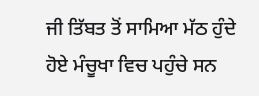ਜੀ ਤਿੱਬਤ ਤੋਂ ਸਾਮਿਆ ਮੱਠ ਹੁੰਦੇ ਹੋਏ ਮੰਚੂਖਾ ਵਿਚ ਪਹੁੰਚੇ ਸਨ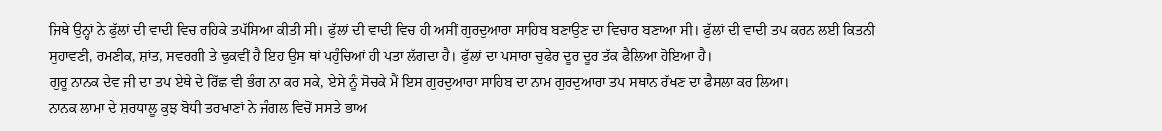ਜਿਥੇ ਉਨ੍ਹਾਂ ਨੇ ਫੁੱਲਾਂ ਦੀ ਵਾਦੀ ਵਿਚ ਰਹਿਕੇ ਤਪੱਸਿਆ ਕੀਤੀ ਸੀ। ਫੁੱਲਾਂ ਦੀ ਵਾਦੀ ਵਿਚ ਹੀ ਅਸੀਂ ਗੁਰਦੁਆਰਾ ਸਾਹਿਬ ਬਣਾਉਣ ਦਾ ਵਿਚਾਰ ਬਣਾਆ ਸੀ। ਫੁੱਲਾਂ ਦੀ ਵਾਦੀ ਤਪ ਕਰਨ ਲਈ ਕਿਤਨੀ ਸੁਹਾਵਣੀ, ਰਮਣੀਕ, ਸ਼ਾਂਤ, ਸਵਰਗੀ ਤੇ ਢੁਕਵੀਂ ਹੈ ਇਹ ਉਸ ਥਾਂ ਪਹੁੰਚਿਆਂ ਹੀ ਪਤਾ ਲੱਗਦਾ ਹੈ। ਫੁੱਲਾਂ ਦਾ ਪਸਾਰਾ ਚੁਫੇਰ ਦੂਰ ਦੂਰ ਤੱਕ ਫੈਲਿਆ ਹੋਇਆ ਹੈ।
ਗੁਰੂ ਨਾਨਕ ਦੇਵ ਜੀ ਦਾ ਤਪ ਏਥੇ ਦੇ ਰਿੱਛ ਵੀ ਭੰਗ ਨਾ ਕਰ ਸਕੇ, ਏਸੇ ਨੂੰ ਸੋਚਕੇ ਮੈਂ ਇਸ ਗੁਰਦੁਆਰਾ ਸਾਹਿਬ ਦਾ ਨਾਮ ਗੁਰਦੁਆਰਾ ਤਪ ਸਥਾਨ ਰੱਖਣ ਦਾ ਫੈਸਲਾ ਕਰ ਲਿਆ।
ਨਾਨਕ ਲਾਮਾ ਦੇ ਸ਼ਰਧਾਲੂ ਕੁਝ ਬੋਧੀ ਤਰਖਾਣਾਂ ਨੇ ਜੰਗਲ ਵਿਚੋਂ ਸਸਤੇ ਭਾਅ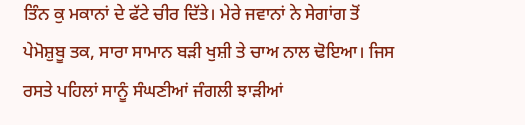ਤਿੰਨ ਕੁ ਮਕਾਨਾਂ ਦੇ ਫੱਟੇ ਚੀਰ ਦਿੱਤੇ। ਮੇਰੇ ਜਵਾਨਾਂ ਨੇ ਸੇਗਾਂਗ ਤੋਂ ਪੇਮੋਸ਼ੁਬੂ ਤਕ, ਸਾਰਾ ਸਾਮਾਨ ਬੜੀ ਖੁਸ਼ੀ ਤੇ ਚਾਅ ਨਾਲ ਢੋਇਆ। ਜਿਸ ਰਸਤੇ ਪਹਿਲਾਂ ਸਾਨੂੰ ਸੰਘਣੀਆਂ ਜੰਗਲੀ ਝਾੜੀਆਂ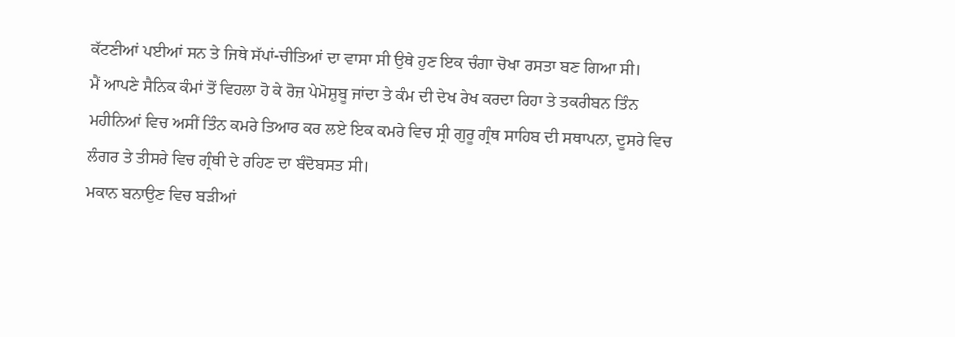ਕੱਟਣੀਆਂ ਪਈਆਂ ਸਨ ਤੇ ਜਿਥੇ ਸੱਪਾਂ-ਚੀਤਿਆਂ ਦਾ ਵਾਸਾ ਸੀ ਉਥੇ ਹੁਣ ਇਕ ਚੰਗਾ ਚੋਖਾ ਰਸਤਾ ਬਣ ਗਿਆ ਸੀ।
ਮੈਂ ਆਪਣੇ ਸੈਨਿਕ ਕੰਮਾਂ ਤੋਂ ਵਿਹਲਾ ਹੋ ਕੇ ਰੋਜ਼ ਪੇਮੋਸ਼ੁਬੂ ਜਾਂਦਾ ਤੇ ਕੰਮ ਦੀ ਦੇਖ ਰੇਖ ਕਰਦਾ ਰਿਹਾ ਤੇ ਤਕਰੀਬਨ ਤਿੰਨ ਮਹੀਨਿਆਂ ਵਿਚ ਅਸੀਂ ਤਿੰਨ ਕਮਰੇ ਤਿਆਰ ਕਰ ਲਏ ਇਕ ਕਮਰੇ ਵਿਚ ਸ੍ਰੀ ਗੁਰੂ ਗ੍ਰੰਥ ਸਾਹਿਬ ਦੀ ਸਥਾਪਨਾ, ਦੂਸਰੇ ਵਿਚ ਲੰਗਰ ਤੇ ਤੀਸਰੇ ਵਿਚ ਗ੍ਰੰਥੀ ਦੇ ਰਹਿਣ ਦਾ ਬੰਦੋਬਸਤ ਸੀ।
ਮਕਾਨ ਬਨਾਉਣ ਵਿਚ ਬੜੀਆਂ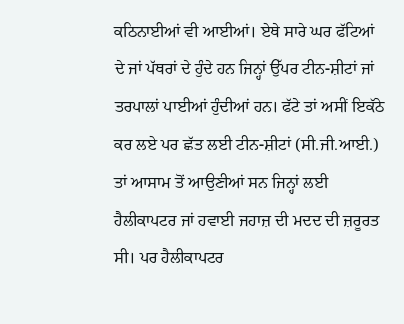ਕਠਿਨਾਈਆਂ ਵੀ ਆਈਆਂ। ਏਥੇ ਸਾਰੇ ਘਰ ਫੱਟਿਆਂ ਦੇ ਜਾਂ ਪੱਥਰਾਂ ਦੇ ਹੁੰਦੇ ਹਨ ਜਿਨ੍ਹਾਂ ਉੱਪਰ ਟੀਨ-ਸ਼ੀਟਾਂ ਜਾਂ ਤਰਪਾਲਾਂ ਪਾਈਆਂ ਹੁੰਦੀਆਂ ਹਨ। ਫੱਟੇ ਤਾਂ ਅਸੀਂ ਇਕੱਠੇ ਕਰ ਲਏ ਪਰ ਛੱਤ ਲਈ ਟੀਨ-ਸ਼ੀਟਾਂ (ਸੀ.ਜੀ.ਆਈ.) ਤਾਂ ਆਸਾਮ ਤੋਂ ਆਉਣੀਆਂ ਸਨ ਜਿਨ੍ਹਾਂ ਲਈ ਹੈਲੀਕਾਪਟਰ ਜਾਂ ਹਵਾਈ ਜਹਾਜ਼ ਦੀ ਮਦਦ ਦੀ ਜ਼ਰੂਰਤ ਸੀ। ਪਰ ਹੈਲੀਕਾਪਟਰ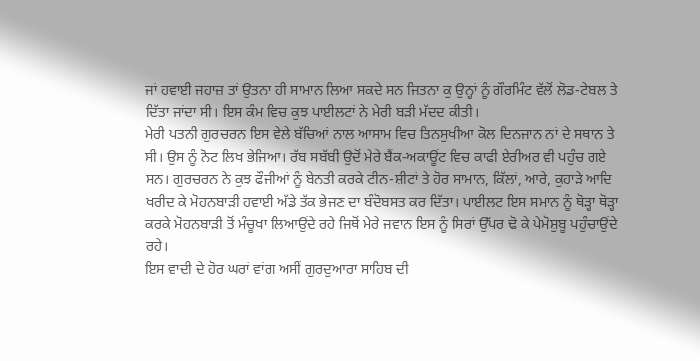ਜਾਂ ਹਵਾਈ ਜਹਾਜ਼ ਤਾਂ ਉਤਨਾ ਹੀ ਸਾਮਾਨ ਲਿਆ ਸਕਦੇ ਸਨ ਜਿਤਨਾ ਕੁ ਉਨ੍ਹਾਂ ਨੂੰ ਗੌਰਮਿੰਟ ਵੱਲੋਂ ਲੋਡ-ਟੇਬਲ ਤੇ ਦਿੱਤਾ ਜਾਂਦਾ ਸੀ। ਇਸ ਕੰਮ ਵਿਚ ਕੁਝ ਪਾਈਲਟਾਂ ਨੇ ਮੇਰੀ ਬੜੀ ਮੱਦਦ ਕੀਤੀ।
ਮੇਰੀ ਪਤਨੀ ਗੁਰਚਰਨ ਇਸ ਵੇਲੇ ਬੱਚਿਆਂ ਨਾਲ ਆਸਾਮ ਵਿਚ ਤਿਨਸੁਖੀਆ ਕੋਲ ਦਿਨਜਾਨ ਨਾਂ ਦੇ ਸਥਾਨ ਤੇ ਸੀ। ਉਸ ਨੂੰ ਨੋਟ ਲਿਖ ਭੇਜਿਆ। ਰੱਬ ਸਬੱਬੀ ਉਦੋਂ ਮੇਰੇ ਬੈਂਕ-ਅਕਾਊਂਟ ਵਿਚ ਕਾਫੀ ਏਰੀਅਰ ਵੀ ਪਹੁੰਚ ਗਏ ਸਨ। ਗੁਰਚਰਨ ਨੇ ਕੁਝ ਫੌਜੀਆਂ ਨੂੰ ਬੇਨਤੀ ਕਰਕੇ ਟੀਨ-ਸ਼ੀਟਾਂ ਤੇ ਹੋਰ ਸਾਮਾਨ, ਕਿੱਲਾਂ, ਆਰੇ, ਕੁਹਾੜੇ ਆਦਿ ਖਰੀਦ ਕੇ ਮੋਹਨਬਾੜੀ ਹਵਾਈ ਅੱਡੇ ਤੱਕ ਭੇਜਣ ਦਾ ਬੰਦੋਬਸਤ ਕਰ ਦਿੱਤਾ। ਪਾਈਲਟ ਇਸ ਸਮਾਨ ਨੂੰ ਥੋੜ੍ਹਾ ਥੋੜ੍ਹਾ ਕਰਕੇ ਮੋਹਨਬਾੜੀ ਤੋਂ ਮੰਚੂਖਾ ਲਿਆਉਂਦੇ ਰਹੇ ਜਿਥੋਂ ਮੇਰੇ ਜਵਾਨ ਇਸ ਨੂੰ ਸਿਰਾਂ ਉੱਪਰ ਢੋ ਕੇ ਪੇਮੋਸ਼ੁਬੂ ਪਹੁੰਚਾਉਂਦੇ ਰਹੇ।
ਇਸ ਵਾਦੀ ਦੇ ਹੋਰ ਘਰਾਂ ਵਾਂਗ ਅਸੀਂ ਗੁਰਦੁਆਰਾ ਸਾਹਿਬ ਦੀ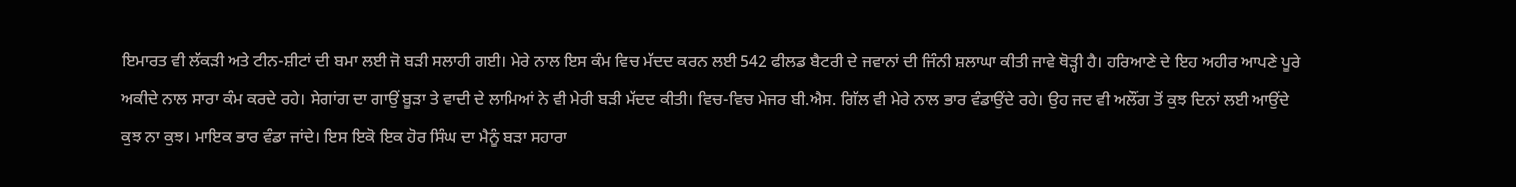ਇਮਾਰਤ ਵੀ ਲੱਕੜੀ ਅਤੇ ਟੀਨ-ਸ਼ੀਟਾਂ ਦੀ ਬਮਾ ਲਈ ਜੋ ਬੜੀ ਸਲਾਹੀ ਗਈ। ਮੇਰੇ ਨਾਲ ਇਸ ਕੰਮ ਵਿਚ ਮੱਦਦ ਕਰਨ ਲਈ 542 ਫੀਲਡ ਬੈਟਰੀ ਦੇ ਜਵਾਨਾਂ ਦੀ ਜਿੰਨੀ ਸ਼ਲਾਘਾ ਕੀਤੀ ਜਾਵੇ ਥੋੜ੍ਹੀ ਹੈ। ਹਰਿਆਣੇ ਦੇ ਇਹ ਅਹੀਰ ਆਪਣੇ ਪੂਰੇ ਅਕੀਦੇ ਨਾਲ ਸਾਰਾ ਕੰਮ ਕਰਦੇ ਰਹੇ। ਸੇਗਾਂਗ ਦਾ ਗਾਉਂ ਬੂੜਾ ਤੇ ਵਾਦੀ ਦੇ ਲਾਮਿਆਂ ਨੇ ਵੀ ਮੇਰੀ ਬੜੀ ਮੱਦਦ ਕੀਤੀ। ਵਿਚ-ਵਿਚ ਮੇਜਰ ਬੀ.ਐਸ. ਗਿੱਲ ਵੀ ਮੇਰੇ ਨਾਲ ਭਾਰ ਵੰਡਾਉਂਦੇ ਰਹੇ। ਉਹ ਜਦ ਵੀ ਅਲੌਂਗ ਤੋਂ ਕੁਝ ਦਿਨਾਂ ਲਈ ਆਉਂਦੇ ਕੁਝ ਨਾ ਕੁਝ। ਮਾਇਕ ਭਾਰ ਵੰਡਾ ਜਾਂਦੇ। ਇਸ ਇਕੋ ਇਕ ਹੋਰ ਸਿੰਘ ਦਾ ਮੈਨੂੰ ਬੜਾ ਸਹਾਰਾ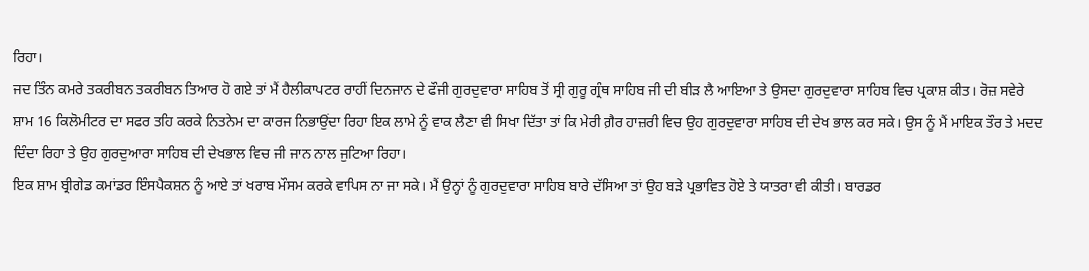ਰਿਹਾ।
ਜਦ ਤਿੰਨ ਕਮਰੇ ਤਕਰੀਬਨ ਤਕਰੀਬਨ ਤਿਆਰ ਹੋ ਗਏ ਤਾਂ ਮੈਂ ਹੈਲੀਕਾਪਟਰ ਰਾਹੀਂ ਦਿਨਜਾਨ ਦੇ ਫੌਜੀ ਗੁਰਦੁਵਾਰਾ ਸਾਹਿਬ ਤੋਂ ਸ੍ਰੀ ਗੁਰੂ ਗ੍ਰੰਥ ਸਾਹਿਬ ਜੀ ਦੀ ਬੀੜ ਲੈ ਆਇਆ ਤੇ ਉਸਦਾ ਗੁਰਦੁਵਾਰਾ ਸਾਹਿਬ ਵਿਚ ਪ੍ਰਕਾਸ਼ ਕੀਤ। ਰੋਜ਼ ਸਵੇਰੇ ਸ਼ਾਮ 16 ਕਿਲੋਮੀਟਰ ਦਾ ਸਫਰ ਤਹਿ ਕਰਕੇ ਨਿਤਨੇਮ ਦਾ ਕਾਰਜ ਨਿਭਾਉਂਦਾ ਰਿਹਾ ਇਕ ਲਾਮੇ ਨੂੰ ਵਾਕ ਲੈਣਾ ਵੀ ਸਿਖਾ ਦਿੱਤਾ ਤਾਂ ਕਿ ਮੇਰੀ ਗ਼ੈਰ ਹਾਜ਼ਰੀ ਵਿਚ ਉਹ ਗੁਰਦੁਵਾਰਾ ਸਾਹਿਬ ਦੀ ਦੇਖ ਭਾਲ ਕਰ ਸਕੇ। ਉਸ ਨੂੰ ਮੈਂ ਮਾਇਕ ਤੌਰ ਤੇ ਮਦਦ ਦਿੰਦਾ ਰਿਹਾ ਤੇ ਉਹ ਗੁਰਦੁਆਰਾ ਸਾਹਿਬ ਦੀ ਦੇਖਭਾਲ ਵਿਚ ਜੀ ਜਾਨ ਨਾਲ ਜੁਟਿਆ ਰਿਹਾ।
ਇਕ ਸ਼ਾਮ ਬ੍ਰੀਗੇਡ ਕਮਾਂਡਰ ਇੰਸਪੈਕਸ਼ਨ ਨੂੰ ਆਏ ਤਾਂ ਖਰਾਬ ਮੌਸਮ ਕਰਕੇ ਵਾਪਿਸ ਨਾ ਜਾ ਸਕੇ। ਮੈਂ ਉਨ੍ਹਾਂ ਨੂੰ ਗੁਰਦੁਵਾਰਾ ਸਾਹਿਬ ਬਾਰੇ ਦੱਸਿਆ ਤਾਂ ਉਹ ਬੜੇ ਪ੍ਰਭਾਵਿਤ ਹੋਏ ਤੇ ਯਾਤਰਾ ਵੀ ਕੀਤੀ। ਬਾਰਡਰ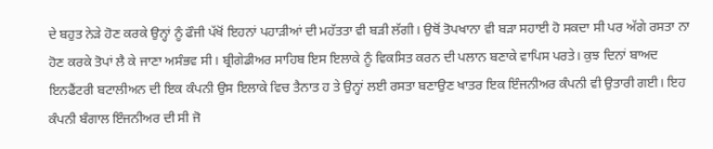ਦੇ ਬਹੁਤ ਨੇੜੇ ਹੋਣ ਕਰਕੇ ਉਨ੍ਹਾਂ ਨੂੰ ਫੌਜੀ ਪੱਖੋਂ ਇਹਨਾਂ ਪਹਾੜੀਆਂ ਦੀ ਮਹੱਤਤਾ ਵੀ ਬੜੀ ਲੱਗੀ। ਉਥੋਂ ਤੋਪਖਾਨਾ ਵੀ ਬੜਾ ਸਹਾਈ ਹੋ ਸਕਦਾ ਸੀ ਪਰ ਅੱਗੇ ਰਸਤਾ ਨਾ ਹੋਣ ਕਰਕੇ ਤੋਪਾਂ ਲੈ ਕੇ ਜਾਣਾ ਅਸੰਭਵ ਸੀ। ਬ੍ਰੀਗੇਡੀਅਰ ਸਾਹਿਬ ਇਸ ਇਲਾਕੇ ਨੂੰ ਵਿਕਸਿਤ ਕਰਨ ਦੀ ਪਲਾਨ ਬਣਾਕੇ ਵਾਪਿਸ ਪਰਤੇ। ਕੁਝ ਦਿਨਾਂ ਬਾਅਦ ਇਨਫੈਂਟਰੀ ਬਟਾਲੀਅਨ ਦੀ ਇਕ ਕੰਪਨੀ ਉਸ ਇਲਾਕੇ ਵਿਚ ਤੈਨਾਤ ਹ ਤੇ ਉਨ੍ਹਾਂ ਲਈ ਰਸਤਾ ਬਣਾਉਣ ਖਾਤਰ ਇਕ ਇੰਜਨੀਅਰ ਕੰਪਨੀ ਵੀ ਉਤਾਰੀ ਗਈ। ਇਹ ਕੰਪਨੀ ਬੰਗਾਲ ਇੰਜਨੀਅਰ ਦੀ ਸੀ ਜੋ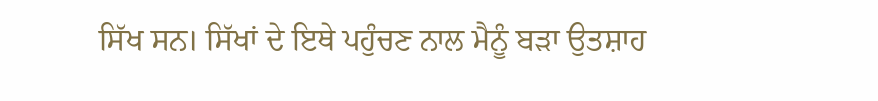ਸਿੱਖ ਸਨ। ਸਿੱਖਾਂ ਦੇ ਇਥੇ ਪਹੁੰਚਣ ਨਾਲ ਮੈਨੂੰ ਬੜਾ ਉਤਸ਼ਾਹ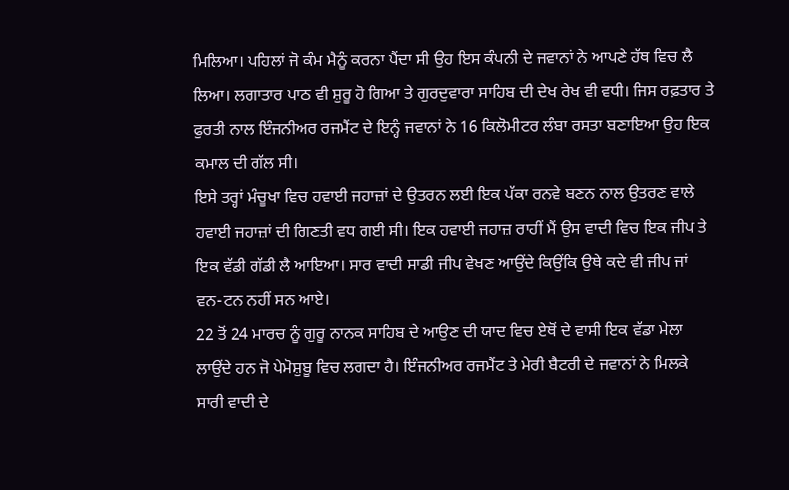ਮਿਲਿਆ। ਪਹਿਲਾਂ ਜੋ ਕੰਮ ਮੈਨੂੰ ਕਰਨਾ ਪੈਂਦਾ ਸੀ ਉਹ ਇਸ ਕੰਪਨੀ ਦੇ ਜਵਾਨਾਂ ਨੇ ਆਪਣੇ ਹੱਥ ਵਿਚ ਲੈ ਲਿਆ। ਲਗਾਤਾਰ ਪਾਠ ਵੀ ਸ਼ੁਰੂ ਹੋ ਗਿਆ ਤੇ ਗੁਰਦੁਵਾਰਾ ਸਾਹਿਬ ਦੀ ਦੇਖ ਰੇਖ ਵੀ ਵਧੀ। ਜਿਸ ਰਫ਼ਤਾਰ ਤੇ ਫੁਰਤੀ ਨਾਲ ਇੰਜਨੀਅਰ ਰਜਮੈਂਟ ਦੇ ਇਨ੍ਹੰ ਜਵਾਨਾਂ ਨੇ 16 ਕਿਲੋਮੀਟਰ ਲੰਬਾ ਰਸਤਾ ਬਣਾਇਆ ਉਹ ਇਕ ਕਮਾਲ ਦੀ ਗੱਲ ਸੀ।
ਇਸੇ ਤਰ੍ਹਾਂ ਮੰਚੂਖਾ ਵਿਚ ਹਵਾਈ ਜਹਾਜ਼ਾਂ ਦੇ ਉਤਰਨ ਲਈ ਇਕ ਪੱਕਾ ਰਨਵੇ ਬਣਨ ਨਾਲ ਉਤਰਣ ਵਾਲੇ ਹਵਾਈ ਜਹਾਜ਼ਾਂ ਦੀ ਗਿਣਤੀ ਵਧ ਗਈ ਸੀ। ਇਕ ਹਵਾਈ ਜਹਾਜ਼ ਰਾਹੀਂ ਮੈਂ ਉਸ ਵਾਦੀ ਵਿਚ ਇਕ ਜੀਪ ਤੇ ਇਕ ਵੱਡੀ ਗੱਡੀ ਲੈ ਆਇਆ। ਸਾਰ ਵਾਦੀ ਸਾਡੀ ਜੀਪ ਵੇਖਣ ਆਉਂਦੇ ਕਿਉਂਕਿ ਉਥੇ ਕਦੇ ਵੀ ਜੀਪ ਜਾਂ ਵਨ-ਟਨ ਨਹੀਂ ਸਨ ਆਏ।
22 ਤੋਂ 24 ਮਾਰਚ ਨੂੰ ਗੁਰੂ ਨਾਨਕ ਸਾਹਿਬ ਦੇ ਆਉਣ ਦੀ ਯਾਦ ਵਿਚ ਏਥੋਂ ਦੇ ਵਾਸੀ ਇਕ ਵੱਡਾ ਮੇਲਾ ਲਾਉਂਦੇ ਹਨ ਜੋ ਪੇਮੋਸ਼ੁਬੂ ਵਿਚ ਲਗਦਾ ਹੈ। ਇੰਜਨੀਅਰ ਰਜਮੈਂਟ ਤੇ ਮੇਰੀ ਬੈਟਰੀ ਦੇ ਜਵਾਨਾਂ ਨੇ ਮਿਲਕੇ ਸਾਰੀ ਵਾਦੀ ਦੇ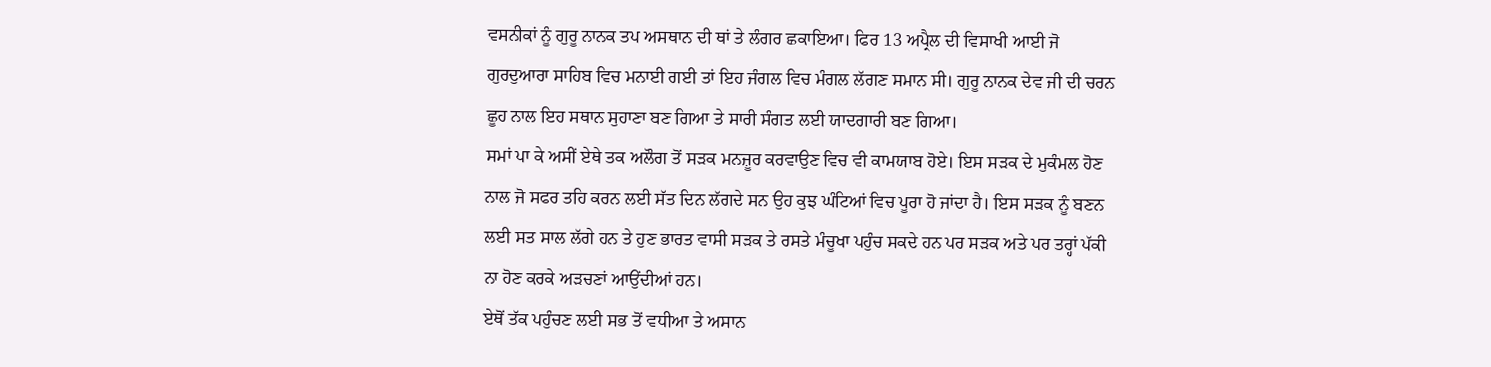ਵਸਨੀਕਾਂ ਨੂੰ ਗੁਰੂ ਨਾਨਕ ਤਪ ਅਸਥਾਨ ਦੀ ਥਾਂ ਤੇ ਲੰਗਰ ਛਕਾਇਆ। ਫਿਰ 13 ਅਪ੍ਰੈਲ ਦੀ ਵਿਸਾਖੀ ਆਈ ਜੋ ਗੁਰਦੁਆਰਾ ਸਾਹਿਬ ਵਿਚ ਮਨਾਈ ਗਈ ਤਾਂ ਇਹ ਜੰਗਲ ਵਿਚ ਮੰਗਲ ਲੱਗਣ ਸਮਾਨ ਸੀ। ਗੁਰੂ ਨਾਨਕ ਦੇਵ ਜੀ ਦੀ ਚਰਨ ਛੂਹ ਨਾਲ ਇਹ ਸਥਾਨ ਸੁਹਾਣਾ ਬਣ ਗਿਆ ਤੇ ਸਾਰੀ ਸੰਗਤ ਲਈ ਯਾਦਗਾਰੀ ਬਣ ਗਿਆ।
ਸਮਾਂ ਪਾ ਕੇ ਅਸੀਂ ਏਥੇ ਤਕ ਅਲੌਗ ਤੋਂ ਸੜਕ ਮਨਜ਼ੂਰ ਕਰਵਾਉਣ ਵਿਚ ਵੀ ਕਾਮਯਾਬ ਹੋਏ। ਇਸ ਸੜਕ ਦੇ ਮੁਕੰਮਲ ਹੋਣ ਨਾਲ ਜੋ ਸਫਰ ਤਹਿ ਕਰਨ ਲਈ ਸੱਤ ਦਿਨ ਲੱਗਦੇ ਸਨ ਉਹ ਕੁਝ ਘੰਟਿਆਂ ਵਿਚ ਪੂਰਾ ਹੋ ਜਾਂਦਾ ਹੈ। ਇਸ ਸੜਕ ਨੂੰ ਬਣਨ ਲਈ ਸਤ ਸਾਲ ਲੱਗੇ ਹਨ ਤੇ ਹੁਣ ਭਾਰਤ ਵਾਸੀ ਸੜਕ ਤੇ ਰਸਤੇ ਮੰਚੂਖਾ ਪਹੁੰਚ ਸਕਦੇ ਹਨ ਪਰ ਸੜਕ ਅਤੇ ਪਰ ਤਰ੍ਹਾਂ ਪੱਕੀ ਨਾ ਹੋਣ ਕਰਕੇ ਅੜਚਣਾਂ ਆਉਂਦੀਆਂ ਹਨ।
ਏਥੋਂ ਤੱਕ ਪਹੁੰਚਣ ਲਈ ਸਭ ਤੋਂ ਵਧੀਆ ਤੇ ਅਸਾਨ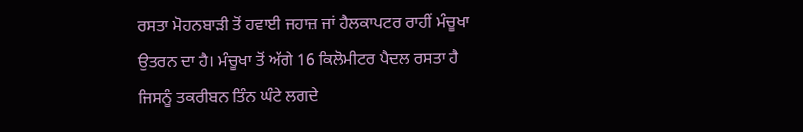ਰਸਤਾ ਮੋਹਨਬਾੜੀ ਤੋਂ ਹਵਾਈ ਜਹਾਜ਼ ਜਾਂ ਹੈਲਕਾਪਟਰ ਰਾਹੀਂ ਮੰਚੂਖਾ ਉਤਰਨ ਦਾ ਹੈ। ਮੰਚੂਖਾ ਤੋਂ ਅੱਗੇ 16 ਕਿਲੋਮੀਟਰ ਪੈਦਲ ਰਸਤਾ ਹੈ ਜਿਸਨੂੰ ਤਕਰੀਬਨ ਤਿੰਨ ਘੰਟੇ ਲਗਦੇ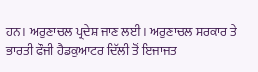ਹਨ। ਅਰੁਣਾਚਲ ਪ੍ਰਦੇਸ਼ ਜਾਣ ਲਈ। ਅਰੁਣਾਚਲ ਸਰਕਾਰ ਤੇ ਭਾਰਤੀ ਫੌਜੀ ਹੈਡਕੁਆਟਰ ਦਿੱਲੀ ਤੋਂ ਇਜਾਜਤ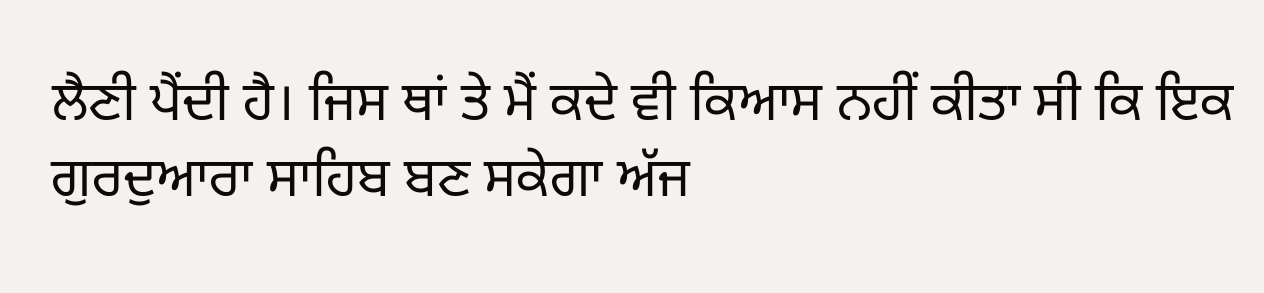ਲੈਣੀ ਪੈਂਦੀ ਹੈ। ਜਿਸ ਥਾਂ ਤੇ ਮੈਂ ਕਦੇ ਵੀ ਕਿਆਸ ਨਹੀਂ ਕੀਤਾ ਸੀ ਕਿ ਇਕ ਗੁਰਦੁਆਰਾ ਸਾਹਿਬ ਬਣ ਸਕੇਗਾ ਅੱਜ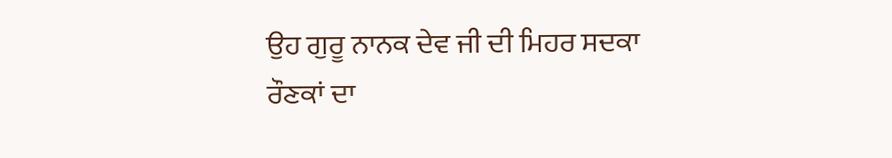ਉਹ ਗੁਰੂ ਨਾਨਕ ਦੇਵ ਜੀ ਦੀ ਮਿਹਰ ਸਦਕਾ ਰੌਣਕਾਂ ਦਾ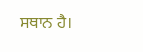ਸਥਾਨ ਹੈ।